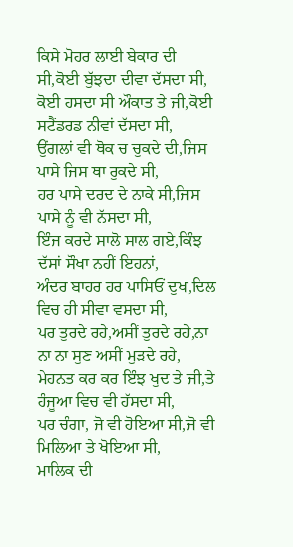ਕਿਸੇ ਮੋਹਰ ਲਾਈ ਬੇਕਾਰ ਦੀ ਸੀ,ਕੋਈ ਬੁੱਝਦਾ ਦੀਵਾ ਦੱਸਦਾ ਸੀ,
ਕੋਈ ਹਸਦਾ ਸੀ ਔਕਾਤ ਤੇ ਜੀ,ਕੋਈ ਸਟੈਂਡਰਡ ਨੀਵਾਂ ਦੱਸਦਾ ਸੀ,
ਉਂਗਲਾਂ ਵੀ ਥੋਕ ਚ ਚੁਕਦੇ ਦੀ,ਜਿਸ ਪਾਸੇ ਜਿਸ ਥਾ ਰੁਕਦੇ ਸੀ,
ਹਰ ਪਾਸੇ ਦਰਦ ਦੇ ਨਾਕੇ ਸੀ,ਜਿਸ ਪਾਸੇ ਨੂੰ ਵੀ ਨੱਸਦਾ ਸੀ,
ਇੰਜ ਕਰਦੇ ਸਾਲੋ ਸਾਲ ਗਏ,ਕਿੰਝ ਦੱਸਾਂ ਸੌਖਾ ਨਹੀਂ ਇਹਨਾਂ,
ਅੰਦਰ ਬਾਹਰ ਹਰ ਪਾਸਿਓਂ ਦੁਖ,ਦਿਲ ਵਿਚ ਹੀ ਸੀਵਾ ਵਸਦਾ ਸੀ,
ਪਰ ਤੁਰਦੇ ਰਹੇ,ਅਸੀਂ ਤੁਰਦੇ ਰਹੇ,ਨਾ ਨਾ ਨਾ ਸੁਣ ਅਸੀਂ ਮੁੜਦੇ ਰਹੇ,
ਮੇਹਨਤ ਕਰ ਕਰ ਇੰਝ ਖੁਦ ਤੇ ਜੀ,ਤੇ ਹੰਜੂਆ ਵਿਚ ਵੀ ਹੱਸਦਾ ਸੀ,
ਪਰ ਚੰਗਾ, ਜੋ ਵੀ ਹੋਇਆ ਸੀ,ਜੋ ਵੀ ਮਿਲਿਆ ਤੇ ਖੋਇਆ ਸੀ,
ਮਾਲਿਕ ਦੀ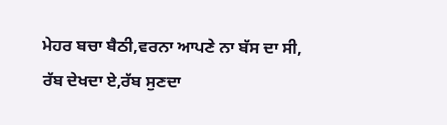ਮੇਹਰ ਬਚਾ ਬੈਠੀ,ਵਰਨਾ ਆਪਣੇ ਨਾ ਬੱਸ ਦਾ ਸੀ,
ਰੱਬ ਦੇਖਦਾ ਏ,ਰੱਬ ਸੁਣਦਾ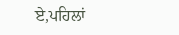ਏ,ਪਹਿਲਾਂ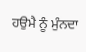ਹਉਮੈ ਨੂੰ ਮੁੰਨਦਾ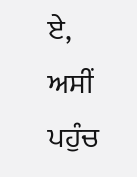ਏ,
ਅਸੀਂ ਪਹੁੰਚ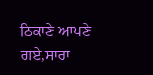ਠਿਕਾਣੇ ਆਪਣੇ ਗਏ,ਸਾਰਾ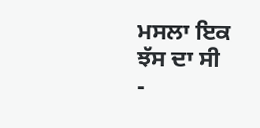ਮਸਲਾ ਇਕ ਝੱਸ ਦਾ ਸੀ
-